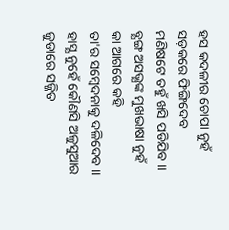ହସ କଦଳୀର ଚୋପା ନୁହଁ
ସଡ଼କରେ ଫିଙ୍ଗିଦେବ
ମଣିଷଟେ ତହୁଁ ଖସି ପଡିଯିବ ।।
ବ୍ଯଙ୍ଗ ଅସଭ୍ଯଙ୍କ ମୁଖଭାଷା ନୁହଁ
କା ଆଗରେ କହି
ତା'ର ସମ୍ବେଦନାକୁ ଦଳିଦେବ ।।
ହାସ୍ଯ ନୁହେଁ କୌଣସି ଅଳୁସୁଆର
ଜୁଡାରେ ସଜ୍ଜିତ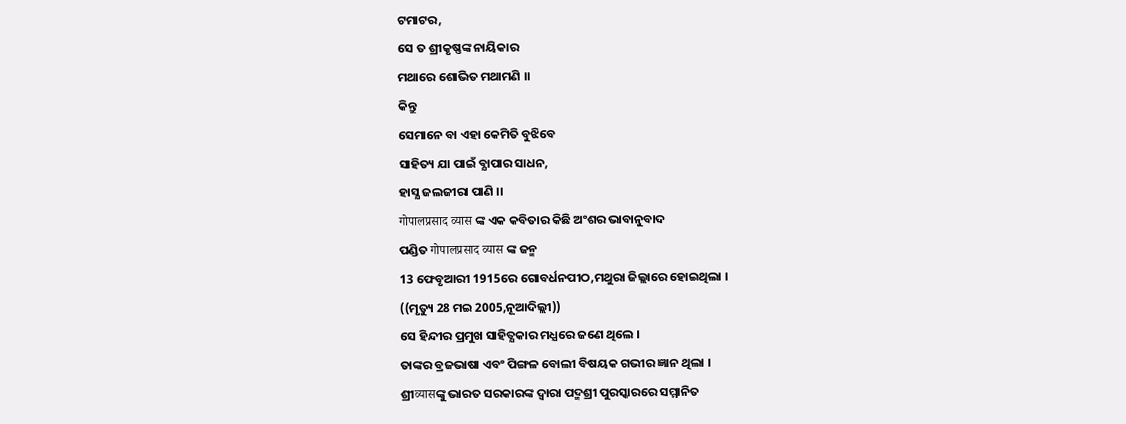ଟମାଟର,
ସେ ତ ଶ୍ରୀକୃଷ୍ଣଙ୍କ ନାୟିକାର
ମଥାରେ ଶୋଭିତ ମଥାମଣି ।।
କିନ୍ତୁ
ସେମାନେ ବା ଏହା କେମିତି ବୁଝିବେ
ସାହିତ୍ୟ ଯା ପାଇଁ ବ୍ଯାପାର ସାଧନ,
ହାସ୍ଯ ଜଲଜୀରା ପାଣି ।।
गोपालप्रसाद व्यास ଙ୍କ ଏକ କବିତାର କିଛି ଅଂଶର ଭାବାନୁବାଦ
ପଣ୍ଡିତ गोपालप्रसाद व्यास ଙ୍କ ଜନ୍ମ
13 ଫେବୃଆରୀ 1915ରେ ଗୋବର୍ଧନପୀଠ,ମଥୁରା ଜିଲ୍ଲାରେ ହୋଇଥିଲା ।
((ମୃତ୍ୟୁ 28 ମଇ 2005,ନୂଆଦିଲ୍ଲୀ))
ସେ ହିନ୍ଦୀର ପ୍ରମୁଖ ସାହିତ୍ଯକାର ମଧ୍ଯରେ ଜଣେ ଥିଲେ ।
ତାଙ୍କର ବ୍ରଜଭାଷା ଏବଂ ପିଙ୍ଗଳ ବୋଲୀ ବିଷୟକ ଗଭୀର ଜ୍ଞାନ ଥିଲା ।
ଶ୍ରୀव्यासଙ୍କୁ ଭାରତ ସରକାରଙ୍କ ଦ୍ବାରା ପଦ୍ମଶ୍ରୀ ପୁରସ୍କାରରେ ସମ୍ମାନିତ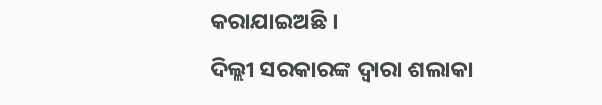କରାଯାଇଅଛି ।
ଦିଲ୍ଲୀ ସରକାରଙ୍କ ଦ୍ବାରା ଶଲାକା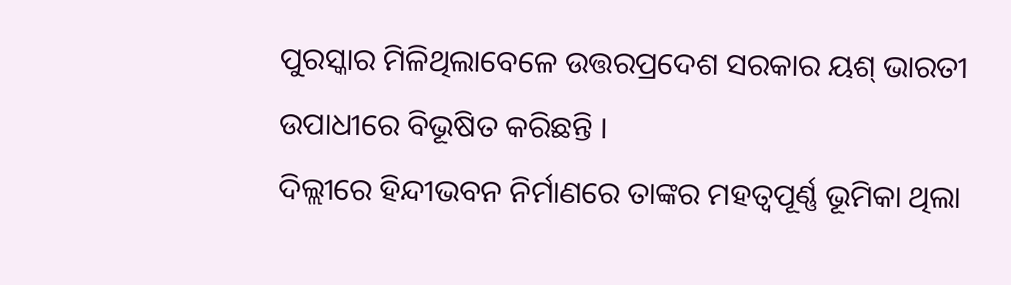ପୁରସ୍କାର ମିଳିଥିଲାବେଳେ ଉତ୍ତରପ୍ରଦେଶ ସରକାର ୟଶ୍ ଭାରତୀ
ଉପାଧୀରେ ବିଭୂଷିତ କରିଛନ୍ତି ।
ଦିଲ୍ଲୀରେ ହିନ୍ଦୀଭବନ ନିର୍ମାଣରେ ତାଙ୍କର ମହତ୍ଵପୂର୍ଣ୍ଣ ଭୂମିକା ଥିଲା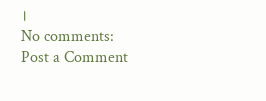।
No comments:
Post a Comment